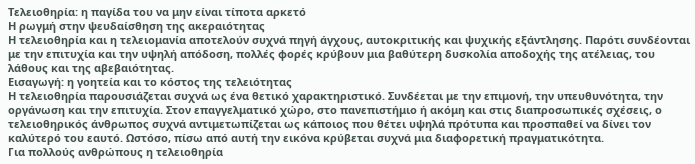Τελειοθηρία: η παγίδα του να μην είναι τίποτα αρκετό
Η ρωγμή στην ψευδαίσθηση της ακεραιότητας
Η τελειοθηρία και η τελειομανία αποτελούν συχνά πηγή άγχους, αυτοκριτικής και ψυχικής εξάντλησης. Παρότι συνδέονται με την επιτυχία και την υψηλή απόδοση, πολλές φορές κρύβουν μια βαθύτερη δυσκολία αποδοχής της ατέλειας, του λάθους και της αβεβαιότητας.
Εισαγωγή: η γοητεία και το κόστος της τελειότητας
Η τελειοθηρία παρουσιάζεται συχνά ως ένα θετικό χαρακτηριστικό. Συνδέεται με την επιμονή, την υπευθυνότητα, την οργάνωση και την επιτυχία. Στον επαγγελματικό χώρο, στο πανεπιστήμιο ή ακόμη και στις διαπροσωπικές σχέσεις, ο τελειοθηρικός άνθρωπος συχνά αντιμετωπίζεται ως κάποιος που θέτει υψηλά πρότυπα και προσπαθεί να δίνει τον καλύτερό του εαυτό. Ωστόσο, πίσω από αυτή την εικόνα κρύβεται συχνά μια διαφορετική πραγματικότητα.
Για πολλούς ανθρώπους η τελειοθηρία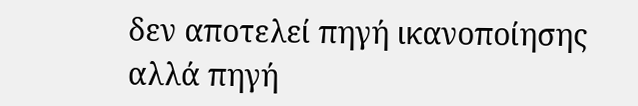δεν αποτελεί πηγή ικανοποίησης αλλά πηγή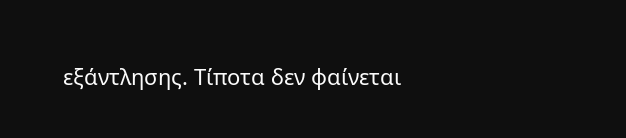εξάντλησης. Τίποτα δεν φαίνεται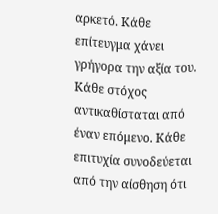αρκετό. Κάθε επίτευγμα χάνει γρήγορα την αξία του. Κάθε στόχος αντικαθίσταται από έναν επόμενο. Κάθε επιτυχία συνοδεύεται από την αίσθηση ότι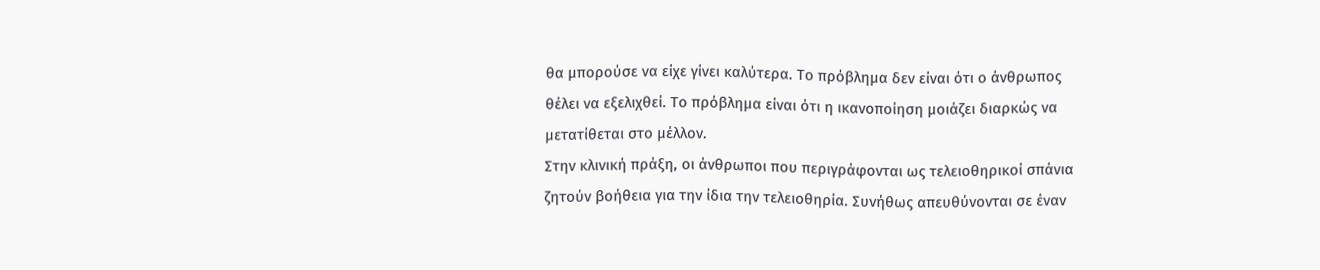θα μπορούσε να είχε γίνει καλύτερα. Το πρόβλημα δεν είναι ότι ο άνθρωπος θέλει να εξελιχθεί. Το πρόβλημα είναι ότι η ικανοποίηση μοιάζει διαρκώς να μετατίθεται στο μέλλον.
Στην κλινική πράξη, οι άνθρωποι που περιγράφονται ως τελειοθηρικοί σπάνια ζητούν βοήθεια για την ίδια την τελειοθηρία. Συνήθως απευθύνονται σε έναν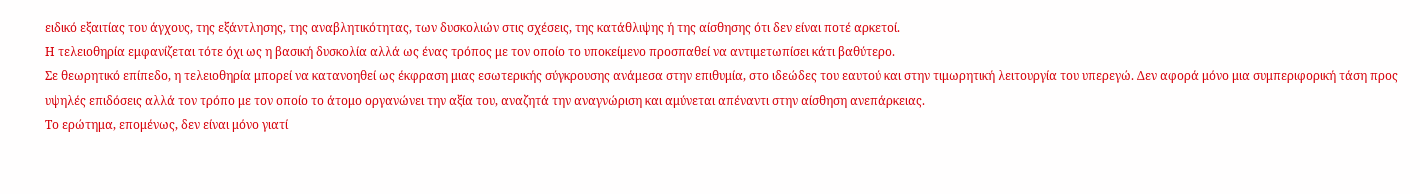ειδικό εξαιτίας του άγχους, της εξάντλησης, της αναβλητικότητας, των δυσκολιών στις σχέσεις, της κατάθλιψης ή της αίσθησης ότι δεν είναι ποτέ αρκετοί.
Η τελειοθηρία εμφανίζεται τότε όχι ως η βασική δυσκολία αλλά ως ένας τρόπος με τον οποίο το υποκείμενο προσπαθεί να αντιμετωπίσει κάτι βαθύτερο.
Σε θεωρητικό επίπεδο, η τελειοθηρία μπορεί να κατανοηθεί ως έκφραση μιας εσωτερικής σύγκρουσης ανάμεσα στην επιθυμία, στο ιδεώδες του εαυτού και στην τιμωρητική λειτουργία του υπερεγώ. Δεν αφορά μόνο μια συμπεριφορική τάση προς υψηλές επιδόσεις αλλά τον τρόπο με τον οποίο το άτομο οργανώνει την αξία του, αναζητά την αναγνώριση και αμύνεται απέναντι στην αίσθηση ανεπάρκειας.
Το ερώτημα, επομένως, δεν είναι μόνο γιατί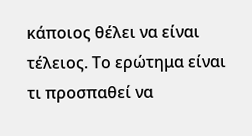κάποιος θέλει να είναι τέλειος. Το ερώτημα είναι τι προσπαθεί να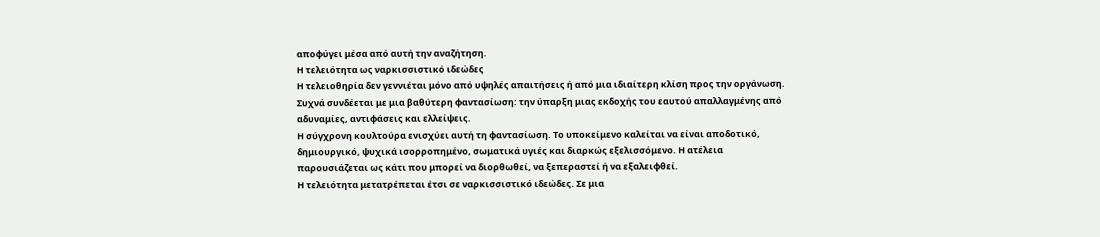αποφύγει μέσα από αυτή την αναζήτηση.
Η τελειότητα ως ναρκισσιστικό ιδεώδες
Η τελειοθηρία δεν γεννιέται μόνο από υψηλές απαιτήσεις ή από μια ιδιαίτερη κλίση προς την οργάνωση. Συχνά συνδέεται με μια βαθύτερη φαντασίωση: την ύπαρξη μιας εκδοχής του εαυτού απαλλαγμένης από αδυναμίες, αντιφάσεις και ελλείψεις.
Η σύγχρονη κουλτούρα ενισχύει αυτή τη φαντασίωση. Το υποκείμενο καλείται να είναι αποδοτικό, δημιουργικό, ψυχικά ισορροπημένο, σωματικά υγιές και διαρκώς εξελισσόμενο. Η ατέλεια παρουσιάζεται ως κάτι που μπορεί να διορθωθεί, να ξεπεραστεί ή να εξαλειφθεί.
Η τελειότητα μετατρέπεται έτσι σε ναρκισσιστικό ιδεώδες. Σε μια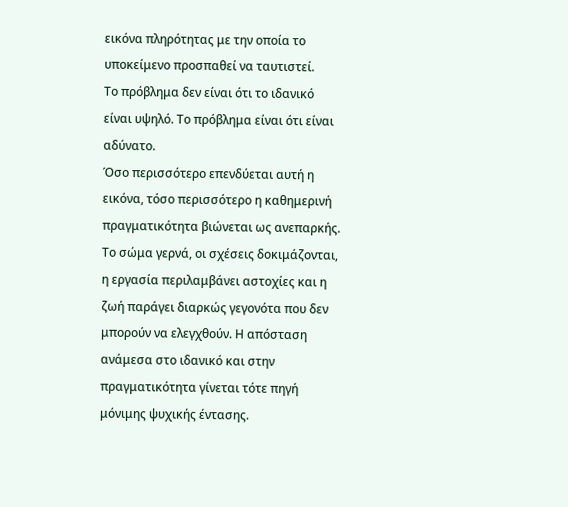εικόνα πληρότητας με την οποία το υποκείμενο προσπαθεί να ταυτιστεί.
Το πρόβλημα δεν είναι ότι το ιδανικό είναι υψηλό. Το πρόβλημα είναι ότι είναι αδύνατο.
Όσο περισσότερο επενδύεται αυτή η εικόνα, τόσο περισσότερο η καθημερινή πραγματικότητα βιώνεται ως ανεπαρκής. Το σώμα γερνά, οι σχέσεις δοκιμάζονται, η εργασία περιλαμβάνει αστοχίες και η ζωή παράγει διαρκώς γεγονότα που δεν μπορούν να ελεγχθούν. Η απόσταση ανάμεσα στο ιδανικό και στην πραγματικότητα γίνεται τότε πηγή μόνιμης ψυχικής έντασης.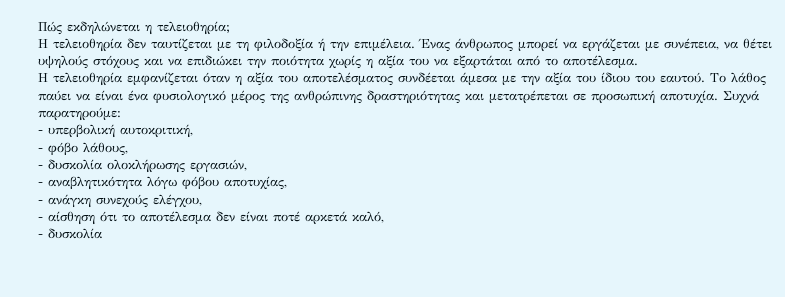Πώς εκδηλώνεται η τελειοθηρία;
Η τελειοθηρία δεν ταυτίζεται με τη φιλοδοξία ή την επιμέλεια. Ένας άνθρωπος μπορεί να εργάζεται με συνέπεια, να θέτει υψηλούς στόχους και να επιδιώκει την ποιότητα χωρίς η αξία του να εξαρτάται από το αποτέλεσμα.
Η τελειοθηρία εμφανίζεται όταν η αξία του αποτελέσματος συνδέεται άμεσα με την αξία του ίδιου του εαυτού. Το λάθος παύει να είναι ένα φυσιολογικό μέρος της ανθρώπινης δραστηριότητας και μετατρέπεται σε προσωπική αποτυχία. Συχνά παρατηρούμε:
- υπερβολική αυτοκριτική,
- φόβο λάθους,
- δυσκολία ολοκλήρωσης εργασιών,
- αναβλητικότητα λόγω φόβου αποτυχίας,
- ανάγκη συνεχούς ελέγχου,
- αίσθηση ότι το αποτέλεσμα δεν είναι ποτέ αρκετά καλό,
- δυσκολία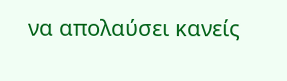να απολαύσει κανείς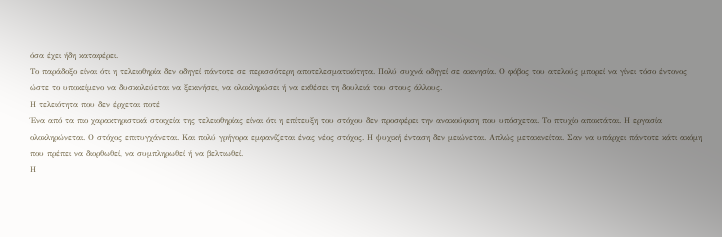όσα έχει ήδη καταφέρει.
Το παράδοξο είναι ότι η τελειοθηρία δεν οδηγεί πάντοτε σε περισσότερη αποτελεσματικότητα. Πολύ συχνά οδηγεί σε ακινησία. Ο φόβος του ατελούς μπορεί να γίνει τόσο έντονος ώστε το υποκείμενο να δυσκολεύεται να ξεκινήσει, να ολοκληρώσει ή να εκθέσει τη δουλειά του στους άλλους.
Η τελειότητα που δεν έρχεται ποτέ
Ένα από τα πιο χαρακτηριστικά στοιχεία της τελειοθηρίας είναι ότι η επίτευξη του στόχου δεν προσφέρει την ανακούφιση που υπόσχεται. Το πτυχίο αποκτάται. Η εργασία ολοκληρώνεται. Ο στόχος επιτυγχάνεται. Και πολύ γρήγορα εμφανίζεται ένας νέος στόχος. Η ψυχική ένταση δεν μειώνεται. Απλώς μετακινείται. Σαν να υπάρχει πάντοτε κάτι ακόμη που πρέπει να διορθωθεί, να συμπληρωθεί ή να βελτιωθεί.
Η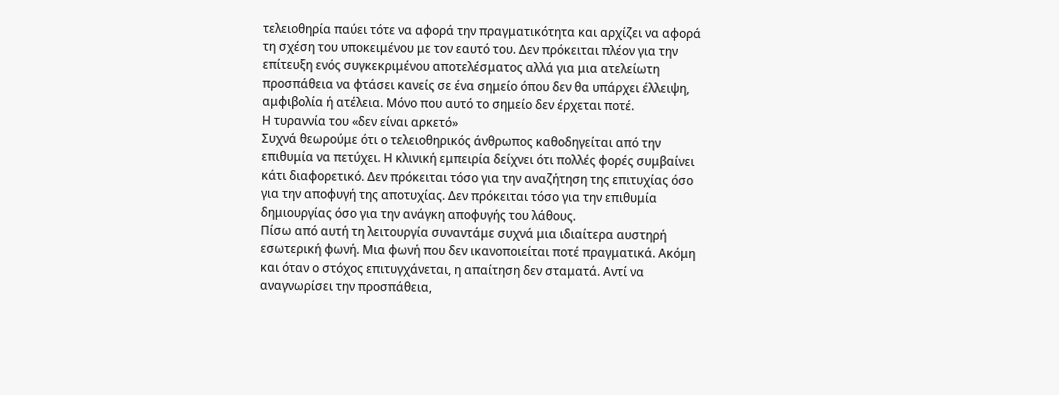τελειοθηρία παύει τότε να αφορά την πραγματικότητα και αρχίζει να αφορά τη σχέση του υποκειμένου με τον εαυτό του. Δεν πρόκειται πλέον για την επίτευξη ενός συγκεκριμένου αποτελέσματος αλλά για μια ατελείωτη προσπάθεια να φτάσει κανείς σε ένα σημείο όπου δεν θα υπάρχει έλλειψη, αμφιβολία ή ατέλεια. Μόνο που αυτό το σημείο δεν έρχεται ποτέ.
Η τυραννία του «δεν είναι αρκετό»
Συχνά θεωρούμε ότι ο τελειοθηρικός άνθρωπος καθοδηγείται από την επιθυμία να πετύχει. Η κλινική εμπειρία δείχνει ότι πολλές φορές συμβαίνει κάτι διαφορετικό. Δεν πρόκειται τόσο για την αναζήτηση της επιτυχίας όσο για την αποφυγή της αποτυχίας. Δεν πρόκειται τόσο για την επιθυμία δημιουργίας όσο για την ανάγκη αποφυγής του λάθους.
Πίσω από αυτή τη λειτουργία συναντάμε συχνά μια ιδιαίτερα αυστηρή εσωτερική φωνή. Μια φωνή που δεν ικανοποιείται ποτέ πραγματικά. Ακόμη και όταν ο στόχος επιτυγχάνεται, η απαίτηση δεν σταματά. Αντί να αναγνωρίσει την προσπάθεια,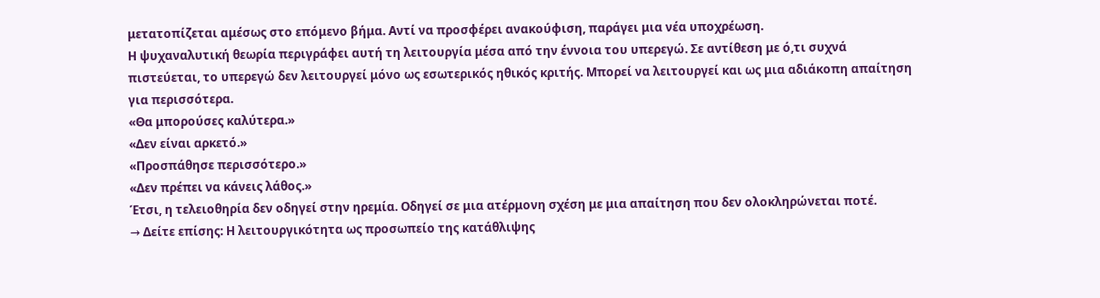μετατοπίζεται αμέσως στο επόμενο βήμα. Αντί να προσφέρει ανακούφιση, παράγει μια νέα υποχρέωση.
Η ψυχαναλυτική θεωρία περιγράφει αυτή τη λειτουργία μέσα από την έννοια του υπερεγώ. Σε αντίθεση με ό,τι συχνά πιστεύεται, το υπερεγώ δεν λειτουργεί μόνο ως εσωτερικός ηθικός κριτής. Μπορεί να λειτουργεί και ως μια αδιάκοπη απαίτηση για περισσότερα.
«Θα μπορούσες καλύτερα.»
«Δεν είναι αρκετό.»
«Προσπάθησε περισσότερο.»
«Δεν πρέπει να κάνεις λάθος.»
Έτσι, η τελειοθηρία δεν οδηγεί στην ηρεμία. Οδηγεί σε μια ατέρμονη σχέση με μια απαίτηση που δεν ολοκληρώνεται ποτέ.
→ Δείτε επίσης: Η λειτουργικότητα ως προσωπείο της κατάθλιψης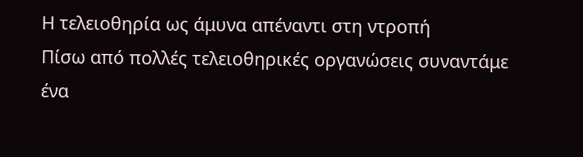Η τελειοθηρία ως άμυνα απέναντι στη ντροπή
Πίσω από πολλές τελειοθηρικές οργανώσεις συναντάμε ένα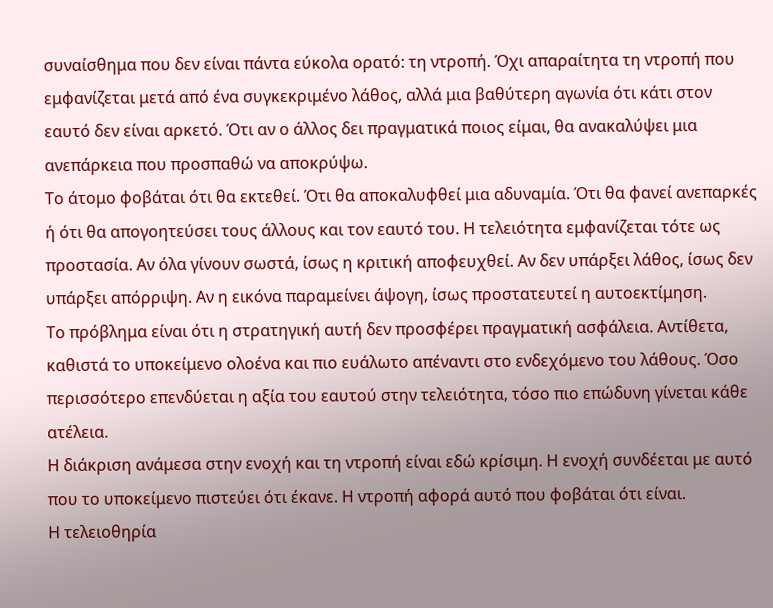συναίσθημα που δεν είναι πάντα εύκολα ορατό: τη ντροπή. Όχι απαραίτητα τη ντροπή που εμφανίζεται μετά από ένα συγκεκριμένο λάθος, αλλά μια βαθύτερη αγωνία ότι κάτι στον εαυτό δεν είναι αρκετό. Ότι αν ο άλλος δει πραγματικά ποιος είμαι, θα ανακαλύψει μια ανεπάρκεια που προσπαθώ να αποκρύψω.
Το άτομο φοβάται ότι θα εκτεθεί. Ότι θα αποκαλυφθεί μια αδυναμία. Ότι θα φανεί ανεπαρκές ή ότι θα απογοητεύσει τους άλλους και τον εαυτό του. Η τελειότητα εμφανίζεται τότε ως προστασία. Αν όλα γίνουν σωστά, ίσως η κριτική αποφευχθεί. Αν δεν υπάρξει λάθος, ίσως δεν υπάρξει απόρριψη. Αν η εικόνα παραμείνει άψογη, ίσως προστατευτεί η αυτοεκτίμηση.
Το πρόβλημα είναι ότι η στρατηγική αυτή δεν προσφέρει πραγματική ασφάλεια. Αντίθετα, καθιστά το υποκείμενο ολοένα και πιο ευάλωτο απέναντι στο ενδεχόμενο του λάθους. Όσο περισσότερο επενδύεται η αξία του εαυτού στην τελειότητα, τόσο πιο επώδυνη γίνεται κάθε ατέλεια.
Η διάκριση ανάμεσα στην ενοχή και τη ντροπή είναι εδώ κρίσιμη. Η ενοχή συνδέεται με αυτό που το υποκείμενο πιστεύει ότι έκανε. Η ντροπή αφορά αυτό που φοβάται ότι είναι.
Η τελειοθηρία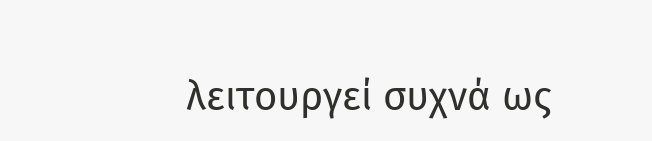λειτουργεί συχνά ως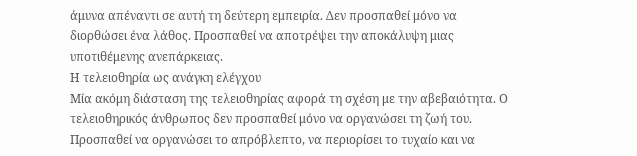άμυνα απέναντι σε αυτή τη δεύτερη εμπειρία. Δεν προσπαθεί μόνο να διορθώσει ένα λάθος. Προσπαθεί να αποτρέψει την αποκάλυψη μιας υποτιθέμενης ανεπάρκειας.
Η τελειοθηρία ως ανάγκη ελέγχου
Μία ακόμη διάσταση της τελειοθηρίας αφορά τη σχέση με την αβεβαιότητα. Ο τελειοθηρικός άνθρωπος δεν προσπαθεί μόνο να οργανώσει τη ζωή του. Προσπαθεί να οργανώσει το απρόβλεπτο, να περιορίσει το τυχαίο και να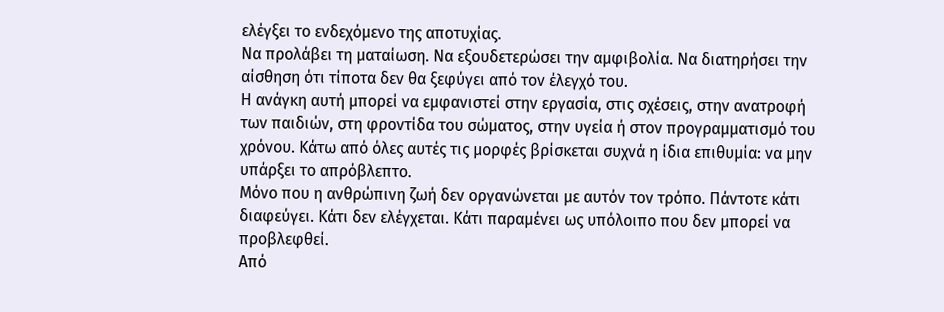ελέγξει το ενδεχόμενο της αποτυχίας.
Να προλάβει τη ματαίωση. Να εξουδετερώσει την αμφιβολία. Να διατηρήσει την αίσθηση ότι τίποτα δεν θα ξεφύγει από τον έλεγχό του.
Η ανάγκη αυτή μπορεί να εμφανιστεί στην εργασία, στις σχέσεις, στην ανατροφή των παιδιών, στη φροντίδα του σώματος, στην υγεία ή στον προγραμματισμό του χρόνου. Κάτω από όλες αυτές τις μορφές βρίσκεται συχνά η ίδια επιθυμία: να μην υπάρξει το απρόβλεπτο.
Μόνο που η ανθρώπινη ζωή δεν οργανώνεται με αυτόν τον τρόπο. Πάντοτε κάτι διαφεύγει. Κάτι δεν ελέγχεται. Κάτι παραμένει ως υπόλοιπο που δεν μπορεί να προβλεφθεί.
Από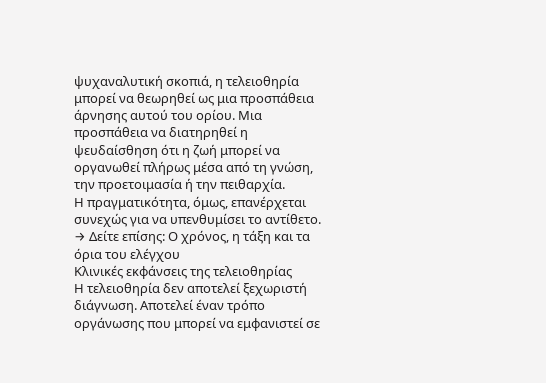ψυχαναλυτική σκοπιά, η τελειοθηρία μπορεί να θεωρηθεί ως μια προσπάθεια άρνησης αυτού του ορίου. Μια προσπάθεια να διατηρηθεί η ψευδαίσθηση ότι η ζωή μπορεί να οργανωθεί πλήρως μέσα από τη γνώση, την προετοιμασία ή την πειθαρχία.
Η πραγματικότητα, όμως, επανέρχεται συνεχώς για να υπενθυμίσει το αντίθετο.
→ Δείτε επίσης: Ο χρόνος, η τάξη και τα όρια του ελέγχου
Κλινικές εκφάνσεις της τελειοθηρίας
Η τελειοθηρία δεν αποτελεί ξεχωριστή διάγνωση. Αποτελεί έναν τρόπο οργάνωσης που μπορεί να εμφανιστεί σε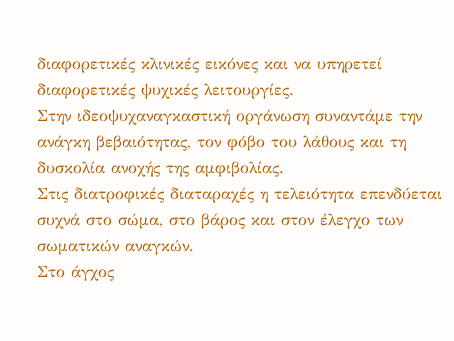διαφορετικές κλινικές εικόνες και να υπηρετεί διαφορετικές ψυχικές λειτουργίες.
Στην ιδεοψυχαναγκαστική οργάνωση συναντάμε την ανάγκη βεβαιότητας, τον φόβο του λάθους και τη δυσκολία ανοχής της αμφιβολίας.
Στις διατροφικές διαταραχές η τελειότητα επενδύεται συχνά στο σώμα, στο βάρος και στον έλεγχο των σωματικών αναγκών.
Στο άγχος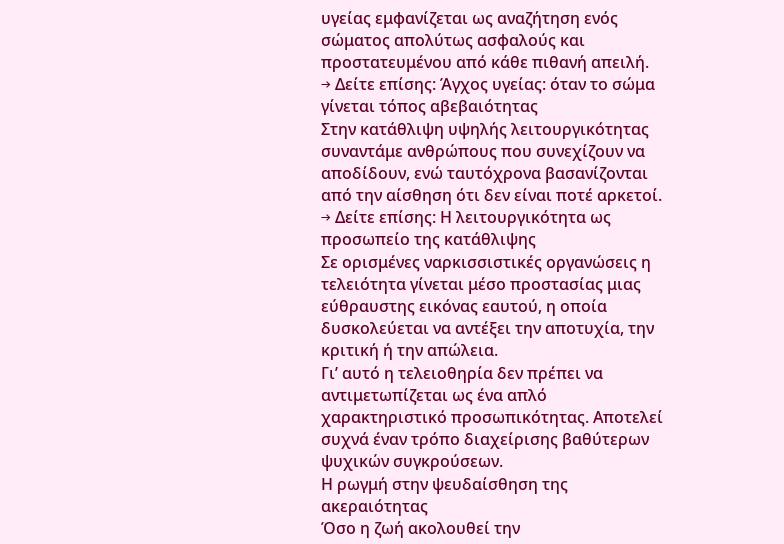υγείας εμφανίζεται ως αναζήτηση ενός σώματος απολύτως ασφαλούς και προστατευμένου από κάθε πιθανή απειλή.
→ Δείτε επίσης: Άγχος υγείας: όταν το σώμα γίνεται τόπος αβεβαιότητας
Στην κατάθλιψη υψηλής λειτουργικότητας συναντάμε ανθρώπους που συνεχίζουν να αποδίδουν, ενώ ταυτόχρονα βασανίζονται από την αίσθηση ότι δεν είναι ποτέ αρκετοί.
→ Δείτε επίσης: Η λειτουργικότητα ως προσωπείο της κατάθλιψης
Σε ορισμένες ναρκισσιστικές οργανώσεις η τελειότητα γίνεται μέσο προστασίας μιας εύθραυστης εικόνας εαυτού, η οποία δυσκολεύεται να αντέξει την αποτυχία, την κριτική ή την απώλεια.
Γι’ αυτό η τελειοθηρία δεν πρέπει να αντιμετωπίζεται ως ένα απλό χαρακτηριστικό προσωπικότητας. Αποτελεί συχνά έναν τρόπο διαχείρισης βαθύτερων ψυχικών συγκρούσεων.
Η ρωγμή στην ψευδαίσθηση της ακεραιότητας
Όσο η ζωή ακολουθεί την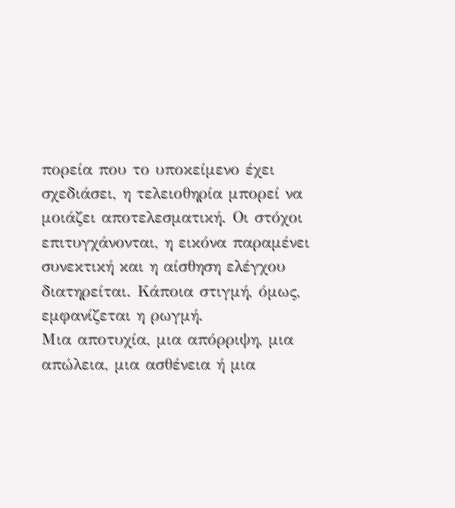πορεία που το υποκείμενο έχει σχεδιάσει, η τελειοθηρία μπορεί να μοιάζει αποτελεσματική. Οι στόχοι επιτυγχάνονται, η εικόνα παραμένει συνεκτική και η αίσθηση ελέγχου διατηρείται. Κάποια στιγμή, όμως, εμφανίζεται η ρωγμή.
Μια αποτυχία, μια απόρριψη, μια απώλεια, μια ασθένεια ή μια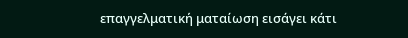επαγγελματική ματαίωση εισάγει κάτι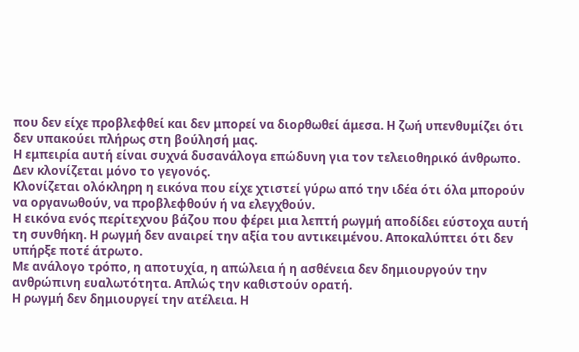που δεν είχε προβλεφθεί και δεν μπορεί να διορθωθεί άμεσα. Η ζωή υπενθυμίζει ότι δεν υπακούει πλήρως στη βούλησή μας.
Η εμπειρία αυτή είναι συχνά δυσανάλογα επώδυνη για τον τελειοθηρικό άνθρωπο. Δεν κλονίζεται μόνο το γεγονός.
Κλονίζεται ολόκληρη η εικόνα που είχε χτιστεί γύρω από την ιδέα ότι όλα μπορούν να οργανωθούν, να προβλεφθούν ή να ελεγχθούν.
Η εικόνα ενός περίτεχνου βάζου που φέρει μια λεπτή ρωγμή αποδίδει εύστοχα αυτή τη συνθήκη. Η ρωγμή δεν αναιρεί την αξία του αντικειμένου. Αποκαλύπτει ότι δεν υπήρξε ποτέ άτρωτο.
Με ανάλογο τρόπο, η αποτυχία, η απώλεια ή η ασθένεια δεν δημιουργούν την ανθρώπινη ευαλωτότητα. Απλώς την καθιστούν ορατή.
Η ρωγμή δεν δημιουργεί την ατέλεια. Η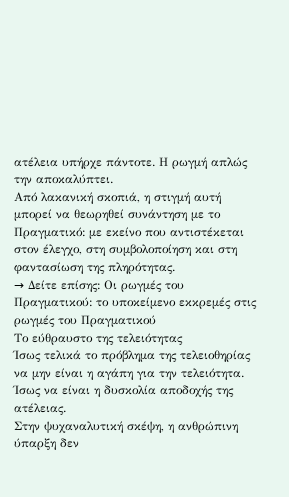ατέλεια υπήρχε πάντοτε. Η ρωγμή απλώς την αποκαλύπτει.
Από λακανική σκοπιά, η στιγμή αυτή μπορεί να θεωρηθεί συνάντηση με το Πραγματικό: με εκείνο που αντιστέκεται στον έλεγχο, στη συμβολοποίηση και στη φαντασίωση της πληρότητας.
→ Δείτε επίσης: Οι ρωγμές του Πραγματικού: το υποκείμενο εκκρεμές στις ρωγμές του Πραγματικού
Το εύθραυστο της τελειότητας
Ίσως τελικά το πρόβλημα της τελειοθηρίας να μην είναι η αγάπη για την τελειότητα. Ίσως να είναι η δυσκολία αποδοχής της ατέλειας.
Στην ψυχαναλυτική σκέψη, η ανθρώπινη ύπαρξη δεν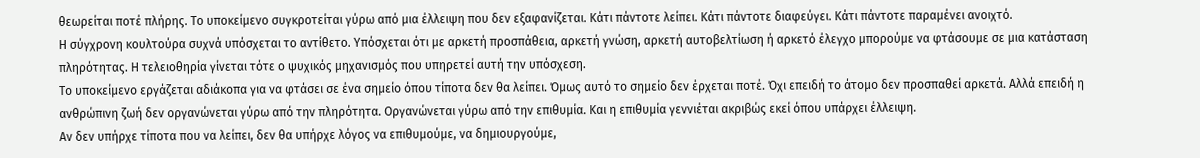θεωρείται ποτέ πλήρης. Το υποκείμενο συγκροτείται γύρω από μια έλλειψη που δεν εξαφανίζεται. Κάτι πάντοτε λείπει. Κάτι πάντοτε διαφεύγει. Κάτι πάντοτε παραμένει ανοιχτό.
Η σύγχρονη κουλτούρα συχνά υπόσχεται το αντίθετο. Υπόσχεται ότι με αρκετή προσπάθεια, αρκετή γνώση, αρκετή αυτοβελτίωση ή αρκετό έλεγχο μπορούμε να φτάσουμε σε μια κατάσταση πληρότητας. Η τελειοθηρία γίνεται τότε ο ψυχικός μηχανισμός που υπηρετεί αυτή την υπόσχεση.
Το υποκείμενο εργάζεται αδιάκοπα για να φτάσει σε ένα σημείο όπου τίποτα δεν θα λείπει. Όμως αυτό το σημείο δεν έρχεται ποτέ. Όχι επειδή το άτομο δεν προσπαθεί αρκετά. Αλλά επειδή η ανθρώπινη ζωή δεν οργανώνεται γύρω από την πληρότητα. Οργανώνεται γύρω από την επιθυμία. Και η επιθυμία γεννιέται ακριβώς εκεί όπου υπάρχει έλλειψη.
Αν δεν υπήρχε τίποτα που να λείπει, δεν θα υπήρχε λόγος να επιθυμούμε, να δημιουργούμε,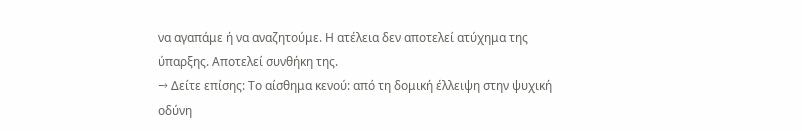να αγαπάμε ή να αναζητούμε. Η ατέλεια δεν αποτελεί ατύχημα της ύπαρξης. Αποτελεί συνθήκη της.
→ Δείτε επίσης: Το αίσθημα κενού: από τη δομική έλλειψη στην ψυχική οδύνη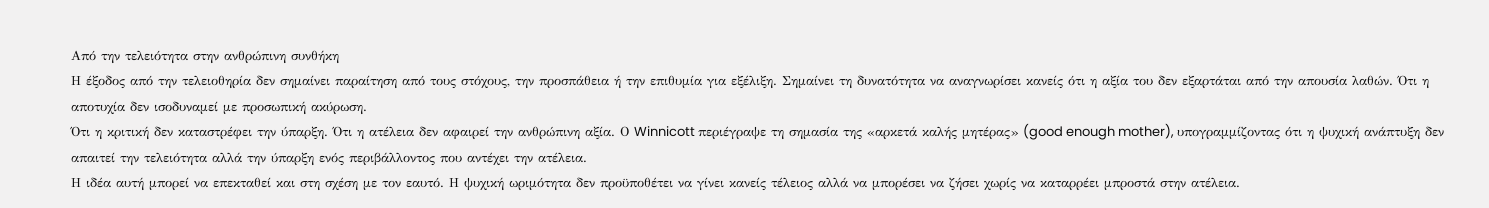Από την τελειότητα στην ανθρώπινη συνθήκη
Η έξοδος από την τελειοθηρία δεν σημαίνει παραίτηση από τους στόχους, την προσπάθεια ή την επιθυμία για εξέλιξη. Σημαίνει τη δυνατότητα να αναγνωρίσει κανείς ότι η αξία του δεν εξαρτάται από την απουσία λαθών. Ότι η αποτυχία δεν ισοδυναμεί με προσωπική ακύρωση.
Ότι η κριτική δεν καταστρέφει την ύπαρξη. Ότι η ατέλεια δεν αφαιρεί την ανθρώπινη αξία. Ο Winnicott περιέγραψε τη σημασία της «αρκετά καλής μητέρας» (good enough mother), υπογραμμίζοντας ότι η ψυχική ανάπτυξη δεν απαιτεί την τελειότητα αλλά την ύπαρξη ενός περιβάλλοντος που αντέχει την ατέλεια.
Η ιδέα αυτή μπορεί να επεκταθεί και στη σχέση με τον εαυτό. Η ψυχική ωριμότητα δεν προϋποθέτει να γίνει κανείς τέλειος αλλά να μπορέσει να ζήσει χωρίς να καταρρέει μπροστά στην ατέλεια.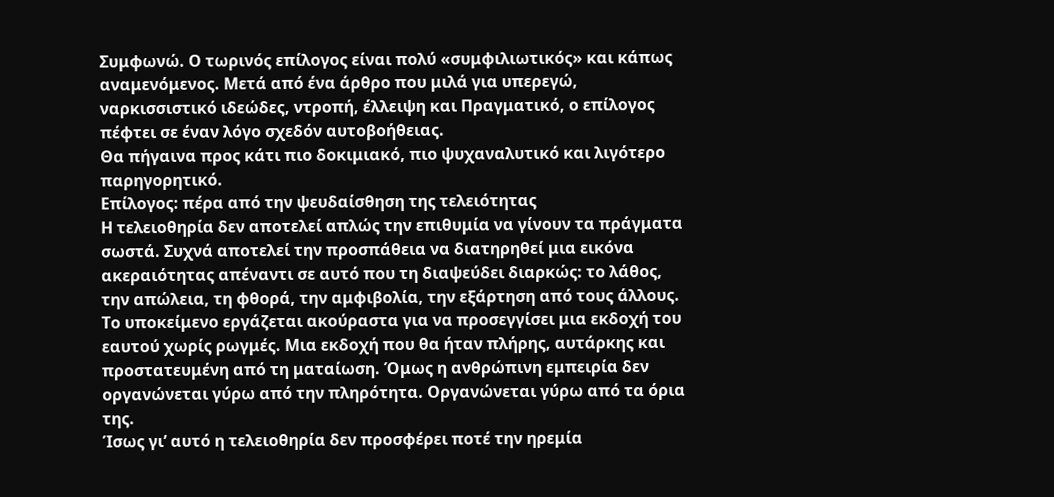Συμφωνώ. Ο τωρινός επίλογος είναι πολύ «συμφιλιωτικός» και κάπως αναμενόμενος. Μετά από ένα άρθρο που μιλά για υπερεγώ, ναρκισσιστικό ιδεώδες, ντροπή, έλλειψη και Πραγματικό, ο επίλογος πέφτει σε έναν λόγο σχεδόν αυτοβοήθειας.
Θα πήγαινα προς κάτι πιο δοκιμιακό, πιο ψυχαναλυτικό και λιγότερο παρηγορητικό.
Επίλογος: πέρα από την ψευδαίσθηση της τελειότητας
Η τελειοθηρία δεν αποτελεί απλώς την επιθυμία να γίνουν τα πράγματα σωστά. Συχνά αποτελεί την προσπάθεια να διατηρηθεί μια εικόνα ακεραιότητας απέναντι σε αυτό που τη διαψεύδει διαρκώς: το λάθος, την απώλεια, τη φθορά, την αμφιβολία, την εξάρτηση από τους άλλους.
Το υποκείμενο εργάζεται ακούραστα για να προσεγγίσει μια εκδοχή του εαυτού χωρίς ρωγμές. Μια εκδοχή που θα ήταν πλήρης, αυτάρκης και προστατευμένη από τη ματαίωση. Όμως η ανθρώπινη εμπειρία δεν οργανώνεται γύρω από την πληρότητα. Οργανώνεται γύρω από τα όρια της.
Ίσως γι’ αυτό η τελειοθηρία δεν προσφέρει ποτέ την ηρεμία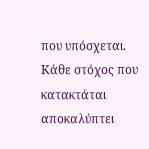που υπόσχεται. Κάθε στόχος που κατακτάται αποκαλύπτει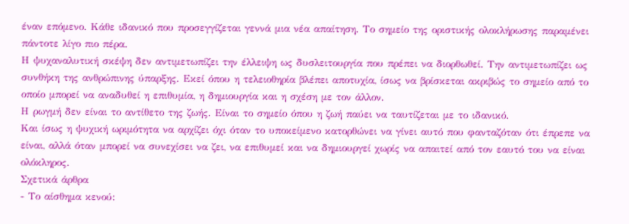έναν επόμενο. Κάθε ιδανικό που προσεγγίζεται γεννά μια νέα απαίτηση. Το σημείο της οριστικής ολοκλήρωσης παραμένει πάντοτε λίγο πιο πέρα.
Η ψυχαναλυτική σκέψη δεν αντιμετωπίζει την έλλειψη ως δυσλειτουργία που πρέπει να διορθωθεί. Την αντιμετωπίζει ως συνθήκη της ανθρώπινης ύπαρξης. Εκεί όπου η τελειοθηρία βλέπει αποτυχία, ίσως να βρίσκεται ακριβώς το σημείο από το οποίο μπορεί να αναδυθεί η επιθυμία, η δημιουργία και η σχέση με τον άλλον.
Η ρωγμή δεν είναι το αντίθετο της ζωής. Είναι το σημείο όπου η ζωή παύει να ταυτίζεται με το ιδανικό.
Και ίσως η ψυχική ωριμότητα να αρχίζει όχι όταν το υποκείμενο κατορθώνει να γίνει αυτό που φανταζόταν ότι έπρεπε να είναι, αλλά όταν μπορεί να συνεχίσει να ζει, να επιθυμεί και να δημιουργεί χωρίς να απαιτεί από τον εαυτό του να είναι ολόκληρος.
Σχετικά άρθρα
- Το αίσθημα κενού: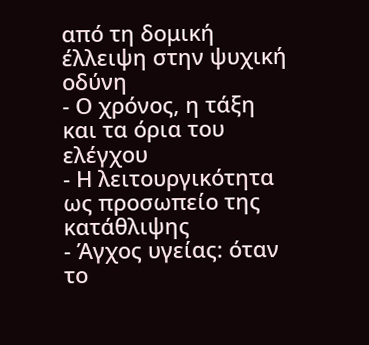από τη δομική έλλειψη στην ψυχική οδύνη
- Ο χρόνος, η τάξη και τα όρια του ελέγχου
- Η λειτουργικότητα ως προσωπείο της κατάθλιψης
- Άγχος υγείας: όταν το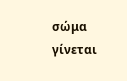σώμα γίνεται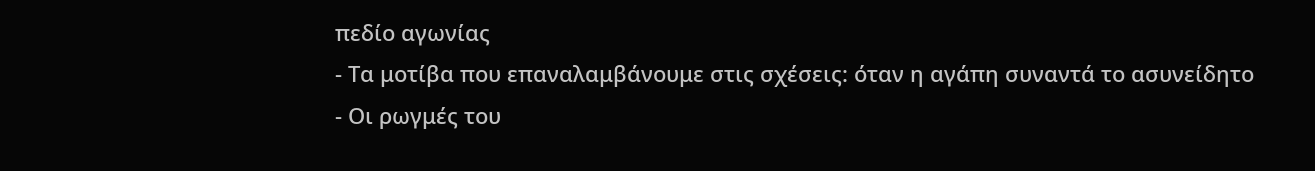πεδίο αγωνίας
- Τα μοτίβα που επαναλαμβάνουμε στις σχέσεις: όταν η αγάπη συναντά το ασυνείδητο
- Οι ρωγμές του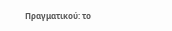Πραγματικού: το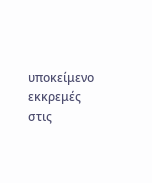υποκείμενο εκκρεμές στις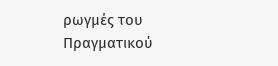ρωγμές του Πραγματικού